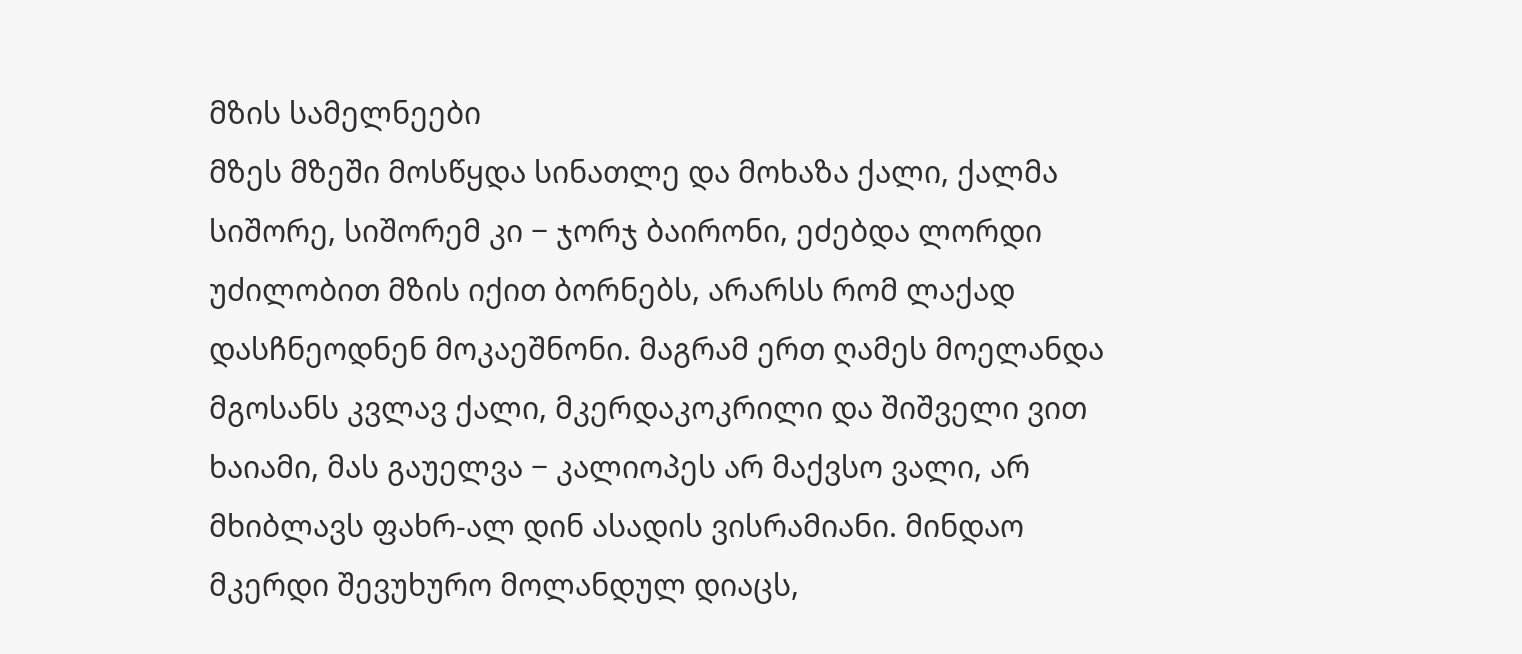მზის სამელნეები
მზეს მზეში მოსწყდა სინათლე და მოხაზა ქალი, ქალმა სიშორე, სიშორემ კი − ჯორჯ ბაირონი, ეძებდა ლორდი უძილობით მზის იქით ბორნებს, არარსს რომ ლაქად დასჩნეოდნენ მოკაეშნონი. მაგრამ ერთ ღამეს მოელანდა მგოსანს კვლავ ქალი, მკერდაკოკრილი და შიშველი ვით ხაიამი, მას გაუელვა − კალიოპეს არ მაქვსო ვალი, არ მხიბლავს ფახრ-ალ დინ ასადის ვისრამიანი. მინდაო მკერდი შევუხურო მოლანდულ დიაცს,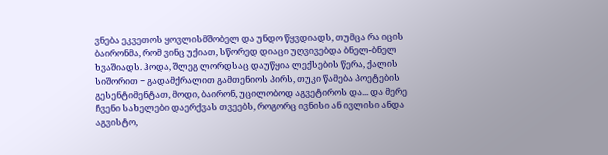ვნება ეკვეთოს ყოვლისმშობელ და უნდო წყვდიადს, თუმცა რა იცის ბაირონმა, რომ ვინც უქიათ, სწორედ დიაცი უღვივებდა ბნელ-ბნელ ხვაშიადს. ჰოდა, შლეგ ლორდსაც დაუწყია ლექსების წერა, ქალის სიშორით − გადამქრალით გამთენიოს პირს, თუკი წამება პოეტების გესენტიმენტათ, მოდი, ბაირონ, უცილობოდ აგვეტიროს და... და მერე ჩვენი სახელები დაერქვას თვეებს, როგორც ივნისი ან ივლისი ანდა აგვისტო,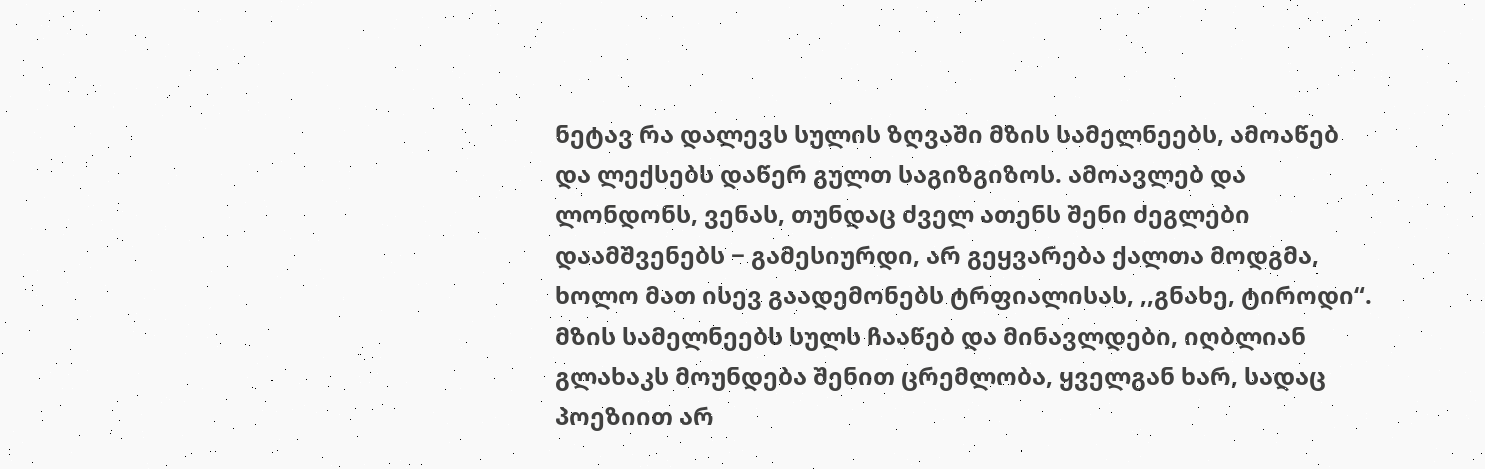ნეტავ რა დალევს სულის ზღვაში მზის სამელნეებს, ამოაწებ და ლექსებს დაწერ გულთ საგიზგიზოს. ამოავლებ და ლონდონს, ვენას, თუნდაც ძველ ათენს შენი ძეგლები დაამშვენებს − გამესიურდი, არ გეყვარება ქალთა მოდგმა, ხოლო მათ ისევ გაადემონებს ტრფიალისას, ,,გნახე, ტიროდი“. მზის სამელნეებს სულს ჩააწებ და მინავლდები, იღბლიან გლახაკს მოუნდება შენით ცრემლობა, ყველგან ხარ, სადაც პოეზიით არ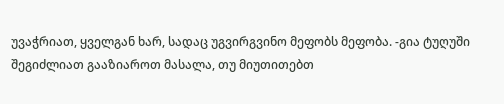უვაჭრიათ, ყველგან ხარ, სადაც უგვირგვინო მეფობს მეფობა. -გია ტუღუში
შეგიძლიათ გააზიაროთ მასალა, თუ მიუთითებთ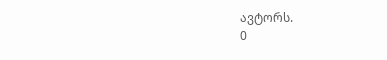ავტორს.
0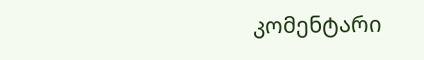კომენტარი